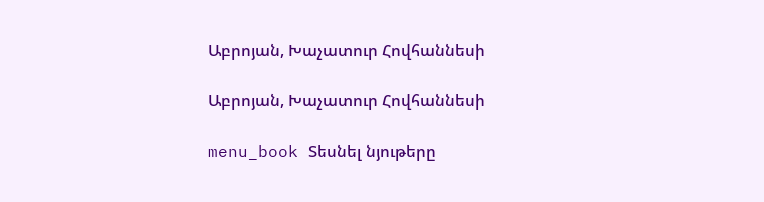Աբրոյան, Խաչատուր Հովհաննեսի

Աբրոյան, Խաչատուր Հովհաննեսի

menu_book Տեսնել նյութերը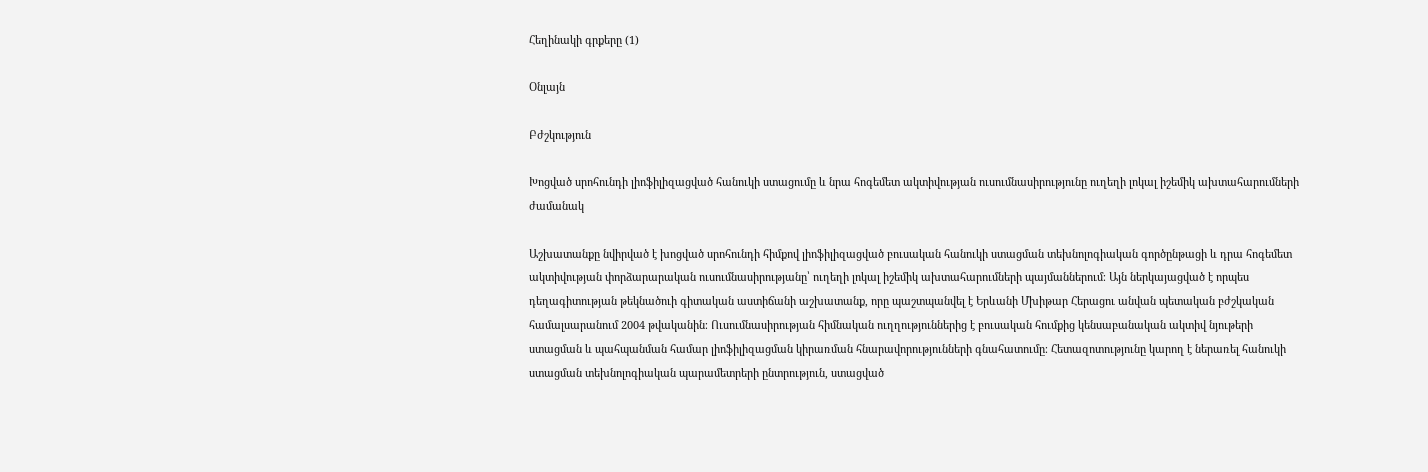Հեղինակի գրքերը (1)

Օնլայն

Բժշկություն

Խոցված սրոհունդի լիոֆիլիզացված հանուկի ստացումը և նրա հոգեմետ ակտիվության ուսումնասիրությունը ուղեղի լոկալ իշեմիկ ախտահարումների ժամանակ

Աշխատանքը նվիրված է խոցված սրոհունդի հիմքով լիոֆիլիզացված բուսական հանուկի ստացման տեխնոլոգիական գործընթացի և դրա հոգեմետ ակտիվության փորձարարական ուսումնասիրությանը՝ ուղեղի լոկալ իշեմիկ ախտահարումների պայմաններում։ Այն ներկայացված է որպես դեղագիտության թեկնածուի գիտական աստիճանի աշխատանք, որը պաշտպանվել է Երևանի Մխիթար Հերացու անվան պետական բժշկական համալսարանում 2004 թվականին։ Ուսումնասիրության հիմնական ուղղություններից է բուսական հումքից կենսաբանական ակտիվ նյութերի ստացման և պահպանման համար լիոֆիլիզացման կիրառման հնարավորությունների գնահատումը։ Հետազոտությունը կարող է ներառել հանուկի ստացման տեխնոլոգիական պարամետրերի ընտրություն, ստացված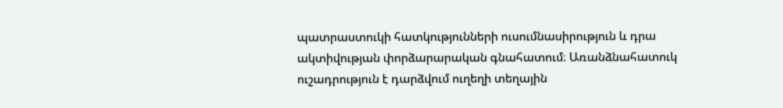պատրաստուկի հատկությունների ուսումնասիրություն և դրա ակտիվության փորձարարական գնահատում։ Առանձնահատուկ ուշադրություն է դարձվում ուղեղի տեղային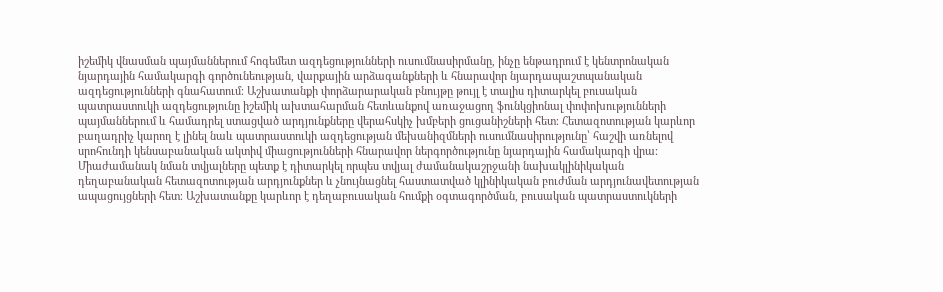իշեմիկ վնասման պայմաններում հոգեմետ ազդեցությունների ուսումնասիրմանը, ինչը ենթադրում է կենտրոնական նյարդային համակարգի գործունեության, վարքային արձագանքների և հնարավոր նյարդապաշտպանական ազդեցությունների գնահատում։ Աշխատանքի փորձարարական բնույթը թույլ է տալիս դիտարկել բուսական պատրաստուկի ազդեցությունը իշեմիկ ախտահարման հետևանքով առաջացող ֆունկցիոնալ փոփոխությունների պայմաններում և համադրել ստացված արդյունքները վերահսկիչ խմբերի ցուցանիշների հետ։ Հետազոտության կարևոր բաղադրիչ կարող է լինել նաև պատրաստուկի ազդեցության մեխանիզմների ուսումնասիրությունը՝ հաշվի առնելով սրոհունդի կենսաբանական ակտիվ միացությունների հնարավոր ներգործությունը նյարդային համակարգի վրա։ Միաժամանակ նման տվյալները պետք է դիտարկել որպես տվյալ ժամանակաշրջանի նախակլինիկական դեղաբանական հետազոտության արդյունքներ և չնույնացնել հաստատված կլինիկական բուժման արդյունավետության ապացույցների հետ։ Աշխատանքը կարևոր է դեղաբուսական հումքի օգտագործման, բուսական պատրաստուկների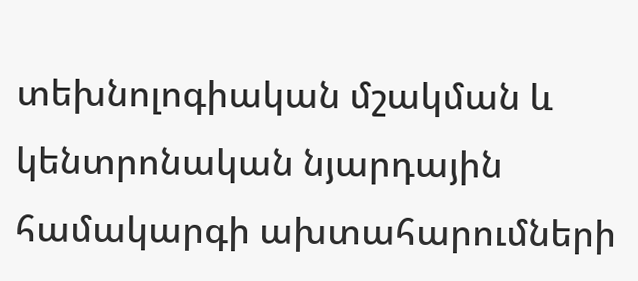տեխնոլոգիական մշակման և կենտրոնական նյարդային համակարգի ախտահարումների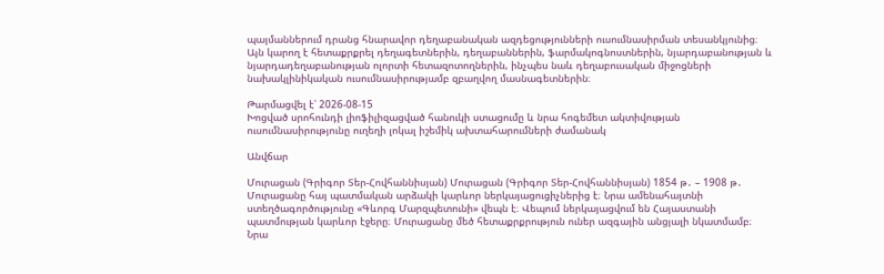պայմաններում դրանց հնարավոր դեղաբանական ազդեցությունների ուսումնասիրման տեսանկյունից։ Այն կարող է հետաքրքրել դեղագետներին, դեղաբաններին, ֆարմակոգնոստներին, նյարդաբանության և նյարդադեղաբանության ոլորտի հետազոտողներին, ինչպես նաև դեղաբուսական միջոցների նախակլինիկական ուսումնասիրությամբ զբաղվող մասնագետներին։

Թարմացվել է՝ 2026-08-15
Խոցված սրոհունդի լիոֆիլիզացված հանուկի ստացումը և նրա հոգեմետ ակտիվության ուսումնասիրությունը ուղեղի լոկալ իշեմիկ ախտահարումների ժամանակ

Անվճար

Մուրացան (Գրիգոր Տեր-Հովհաննիսյան) Մուրացան (Գրիգոր Տեր-Հովհաննիսյան) 1854 թ․ – 1908 թ․ Մուրացանը հայ պատմական արձակի կարևոր ներկայացուցիչներից է։ Նրա ամենահայտնի ստեղծագործությունը «Գևորգ Մարզպետունի» վեպն է։ Վեպում ներկայացվում են Հայաստանի պատմության կարևոր էջերը։ Մուրացանը մեծ հետաքրքրություն ուներ ազգային անցյալի նկատմամբ։ Նրա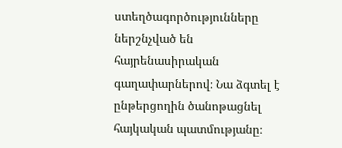ստեղծագործությունները ներշնչված են հայրենասիրական գաղափարներով։ Նա ձգտել է ընթերցողին ծանոթացնել հայկական պատմությանը։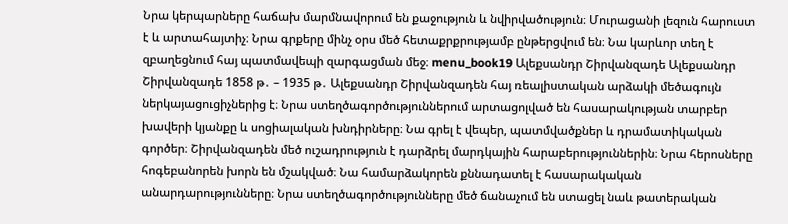Նրա կերպարները հաճախ մարմնավորում են քաջություն և նվիրվածություն։ Մուրացանի լեզուն հարուստ է և արտահայտիչ։ Նրա գրքերը մինչ օրս մեծ հետաքրքրությամբ ընթերցվում են։ Նա կարևոր տեղ է զբաղեցնում հայ պատմավեպի զարգացման մեջ։ menu_book19 Ալեքսանդր Շիրվանզադե Ալեքսանդր Շիրվանզադե 1858 թ․ – 1935 թ․ Ալեքսանդր Շիրվանզադեն հայ ռեալիստական արձակի մեծագույն ներկայացուցիչներից է։ Նրա ստեղծագործություններում արտացոլված են հասարակության տարբեր խավերի կյանքը և սոցիալական խնդիրները։ Նա գրել է վեպեր, պատմվածքներ և դրամատիկական գործեր։ Շիրվանզադեն մեծ ուշադրություն է դարձրել մարդկային հարաբերություններին։ Նրա հերոսները հոգեբանորեն խորն են մշակված։ Նա համարձակորեն քննադատել է հասարակական անարդարությունները։ Նրա ստեղծագործությունները մեծ ճանաչում են ստացել նաև թատերական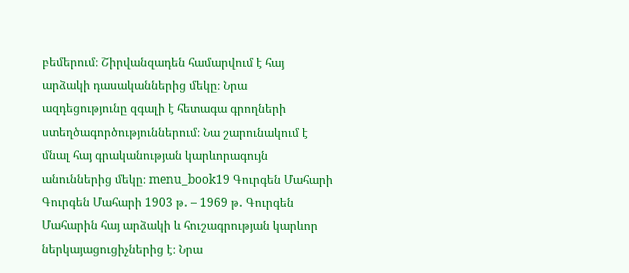բեմերում։ Շիրվանզադեն համարվում է հայ արձակի դասականներից մեկը։ Նրա ազդեցությունը զգալի է հետագա գրողների ստեղծագործություններում։ Նա շարունակում է մնալ հայ գրականության կարևորագույն անուններից մեկը։ menu_book19 Գուրգեն Մահարի Գուրգեն Մահարի 1903 թ․ – 1969 թ․ Գուրգեն Մահարին հայ արձակի և հուշագրության կարևոր ներկայացուցիչներից է։ Նրա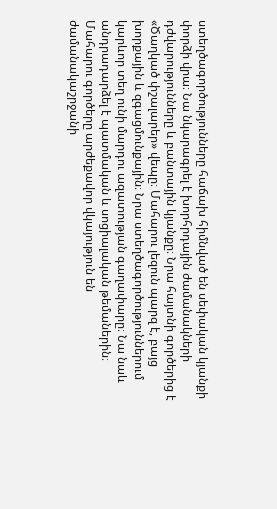ստեղծագործությունները հաճախ հիմնված են սեփական կյանքի փորձի վրա։ Նա նկարագրել է խորհրդային ժամանակների դժվարությունները և բանտային կյանքը։ Նրա հայտնի գործերից է «Ծաղկած փշալարեր» վեպը։ Մահարու լեզուն պարզ է, բայց խորքային և զգացմունքային։ Նրա ստեղծագործություններում կարևոր տեղ ունի մարդու ազատության գաղափարը։ Նա նաև անդրադարձել է պատմական և սոցիալական թեմաներին։ Մահարու գործերը արժեքավոր վկայություն են ժամանակաշրջանի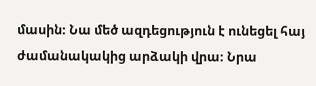մասին։ Նա մեծ ազդեցություն է ունեցել հայ ժամանակակից արձակի վրա։ Նրա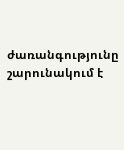ժառանգությունը շարունակում է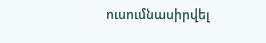ուսումնասիրվել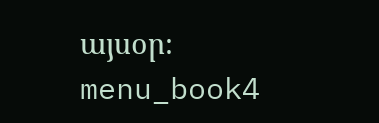այսօր։ menu_book4